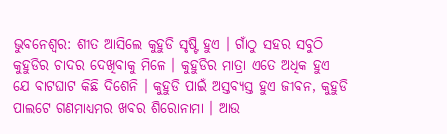ଭୁବନେଶ୍ବର: ଶୀତ ଆସିଲେ କୁହୁଡି ସୃଷ୍ଟି ହୁଏ । ଗାଁଠୁ ସହର ସବୁଠି କୁହୁଡିର ଚାଦର ଦେଖିବାକୁ ମିଳେ । କୁହୁଡିର ମାତ୍ରା ଏତେ ଅଧିକ ହୁଏ ଯେ ବାଟଘାଟ କିଛି ଦିଶେନି । କୁହୁଡି ପାଇଁ ଅସ୍ତବ୍ୟସ୍ତ ହୁଏ ଜୀବନ, କୁହୁଡି ପାଲଟେ ଗଣମାଧ୍ୟମର ଖବର ଶିରୋନାମା । ଆଉ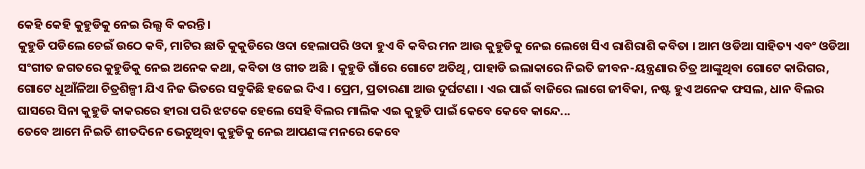କେହି କେହି କୁହୁଡିକୁ ନେଇ ରିଲ୍ସ ବି କରନ୍ତି ।
କୁହୁଡି ପଡିଲେ ଚେଇଁ ଉଠେ କବି, ମାଟିର ଛାତି କୁକୁଡିରେ ଓଦା ହେଲାପରି ଓଦା ହୁଏ ବି କବିର ମନ ଆଉ କୁହୁଡିକୁ ନେଇ ଲେଖେ ସିଏ ରାଶିରାଶି କବିତା । ଆମ ଓଡିଆ ସାହିତ୍ୟ ଏବଂ ଓଡିଆ ସଂଗୀତ ଜଗତରେ କୁହୁଡିକୁ ନେଇ ଅନେକ କଥା, କବିତା ଓ ଗୀତ ଅଛି । କୁହୁଡି ଗାଁରେ ଗୋଟେ ଅତିଥି, ପାହାଡି ଇଲାକାରେ ନିଇତି ଜୀବନ-ୟନ୍ତ୍ରଣାର ଚିତ୍ର ଆଙ୍କୁଥିବା ଗୋଟେ କାରିଗର, ଗୋଟେ ଧୂଆଁଳିଆ ଚିତ୍ରଶିଳ୍ପୀ ଯିଏ ନିଜ ଭିତରେ ସବୁକିଛି ହଜେଇ ଦିଏ । ପ୍ରେମ, ପ୍ରତାରଣା ଆଉ ଦୁର୍ଘଟଣା । ଏଇ ପାଇଁ ବାଜିରେ ଲାଗେ ଜୀବିକା, ନଷ୍ଟ ହୁଏ ଅନେକ ଫସଲ, ଧାନ ବିଲର ଘାସରେ ସିନା କୁହୁଡି କାକରରେ ହୀରା ପରି ଝଟକେ ହେଲେ ସେହି ବିଲର ମାଲିକ ଏଇ କୁହୁଡି ପାଇଁ କେବେ କେବେ କାନ୍ଦେ...
ତେବେ ଆମେ ନିଇତି ଶୀତଦିନେ ଭେଟୁଥିବା କୁହୁଡିକୁ ନେଇ ଆପଣଙ୍କ ମନରେ କେବେ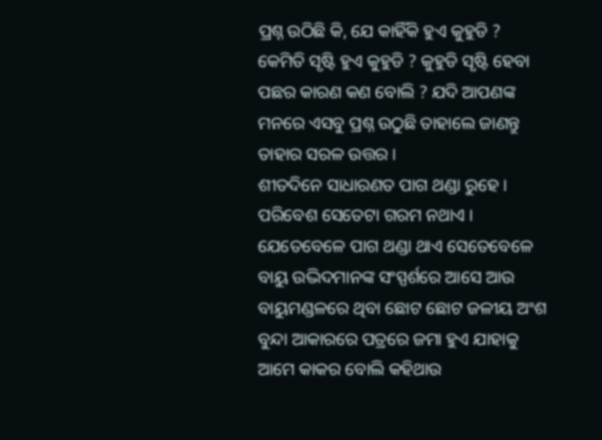ପ୍ରଶ୍ନ ଉଠିଛି କି, ଯେ କାହିଁକି ହୁଏ କୁହୁଡି ? କେମିତି ସୃଷ୍ଟି ହୁଏ କୁହୁଡି ? କୁହୁଡି ସୃଷ୍ଟି ହେବା ପଛର କାରଣ କଣ ବୋଲି ? ଯଦି ଆପଣଙ୍କ ମନରେ ଏସବୁ ପ୍ରଶ୍ନ ଉଠୁଛି ତାହାଲେ ଜାଣନ୍ତୁ ତାହାର ସରଳ ଉତ୍ତର ।
ଶୀତଦିନେ ସାଧାରଣତ ପାଗ ଥଣ୍ଡା ରୁହେ । ପରିବେଶ ସେତେଟା ଗରମ ନଥାଏ । ଯେତେବେଳେ ପାଗ ଥଣ୍ଡା ଥାଏ ସେତେବେଳେ ବାୟୁ ଉଦ୍ଭିଦମାନଙ୍କ ସଂସ୍ପର୍ଶରେ ଆସେ ଆଉ ବାୟୁମଣ୍ଡଳରେ ଥିବା ଛୋଟ ଛୋଟ ଜଳୀୟ ଅଂଶ ବୁନ୍ଦା ଆକାରରେ ପତ୍ରରେ ଜମା ହୁଏ ଯାହାକୁ ଆମେ କାକର ବୋଲି କହିଥାଉ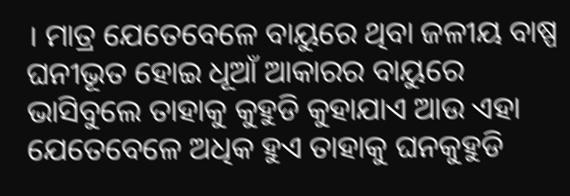। ମାତ୍ର ଯେତେବେଳେ ବାୟୁରେ ଥିବା ଜଳୀୟ ବାଷ୍ପ ଘନୀଭୂତ ହୋଇ ଧୂଆଁ ଆକାରର ବାୟୁରେ ଭାସିବୁଲେ ତାହାକୁ କୁହୁଡି କୁହାଯାଏ ଆଉ ଏହା ଯେତେବେଳେ ଅଧିକ ହୁଏ ତାହାକୁ ଘନକୁହୁଡି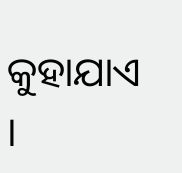କୁହାଯାଏ ।